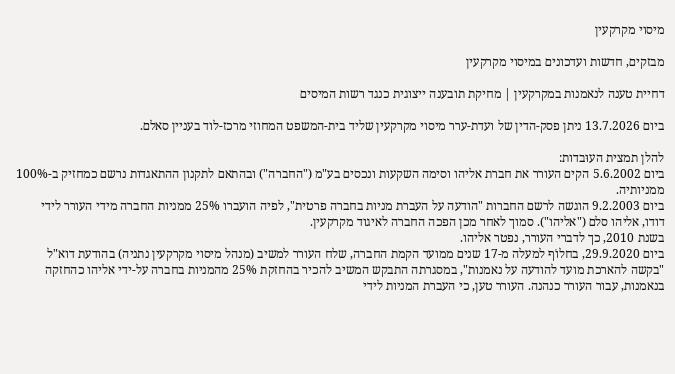מיסוי מקרקעין

מבזקים, חדשות ועדכונים במיסוי מקרקעין

דחיית טענה לנאמנות במקרקעין | מחיקת תובענה ייצוגית כנגד רשות המיסים

ביום 13.7.2026 ניתן פסק-הדין של ועדת-ערר מיסוי מקרקעין שליד בית-המשפט המחוזי מרכז-לוד בעניין סאלם.

להלן תמצית העוּבדות:
ביום 5.6.2002 הקים העורר את חברת אליהו וסימה השקעות ונכסים בע"מ ("החברה") ובהתאם לתקנון ההתאגדות נרשם כמחזיק ב-100% ממניותיה.
ביום 9.2.2003 הוגשה לרשם החברות "הודעה על העברת מניות בחברה פרטית", לפיה הועברו 25% ממניות החברה מידי העורר לידי דודו, אליהו סלם ("אליהו"). סמוך לאחר מכן הפכה החברה לאיגוד מקרקעין.
בשנת 2010, כך לדברי העורר, נפטר אליהו.
ביום 29.9.2020, בחלוֹף למעלה מ-17 שנים ממועד הקמת החברה, שלח העורר למשיב (מנהל מיסוי מקרקעין נתניה) בהודעת דוא"ל "בקשה להארכת מועד להודעה על נאמנות", במסגרתה התבקש המשיב להכיר בהחזקת 25% מהמניות בחברה על-ידי אליהו כהחזקה בנאמנות, עבור העורר כנהנה. העורר טען, כי העברת המניות לידי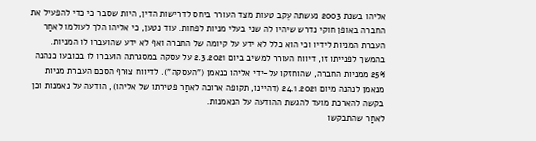אליהו בשנת 2003 נעשתה עֵקב טעות מצד העורר ביחס לדרישות הדין, היות שסבר כי כדי להפעיל את החברה באופן חוקי נדרש שיהיו לה שני בעלי מניות לפחות. עוד נטען, כי אליהו הלך לעולמו לאחַר העברת המניות לידיו וכי הוא כלל לא ידע על קיומה של החברה ואף לא ידע שהועברו לו המניות.
בהמשך לפנייתו זו, דיווח העורר למשיב ביום 2.3.2021 על עסקה במסגרתה הועברו לו בכובעו כנהנה 25% ממניות החברה, שהוחזקו על-ידי אליהו כנאמן ("העסקה"). לדיווח צוּרף הסכם העברת מניות מנאמן לנהנה מיום 24.1.2021 (דהיינו, תקופה ארוכה לאחַר פטירתו של אליהו), הודעה על נאמנות וכן בקשה להארכת מועד להגשת ההודעה על הנאמנות.
לאחַר שהתבקשו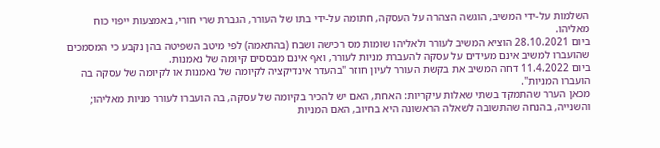השלמוֹת על-ידי המשיב, הוגשה הצהרה על הִעסקה, חתומה על-ידי בתו של העורר, הגברת שרי חורי, באמצעות ייפוי כוח מאליהו.
ביום 28.10.2021 הוציא המשיב לעורר ולאליהו שומות מס רכישה ושבח (בהתאמה) לפי מיטב השפיטה בהן נקבע כי המסמכים שהועברו למשיב אינם מעידים על עסקה להעברת מניות לעורר, ואף אינם מבססים קיומה של נאמנות.
ביום 11.4.2022 דחה המשיב את בקשת העורר לעיון חוזר "בהעדר אינדיקציה לקיומה של נאמנות או לקיומה של עסקה בה הועברו המניות".
מכאן הערר שהתמקד בשתי שאלות עיקריות: האחת, האם יש להכיר בקיומה של עסקה, בה הועברו לעורר מניות מאליהו; והשנייה, בהנחה שהתשובה לשאלה הראשונה היא בחיוב, האם המניות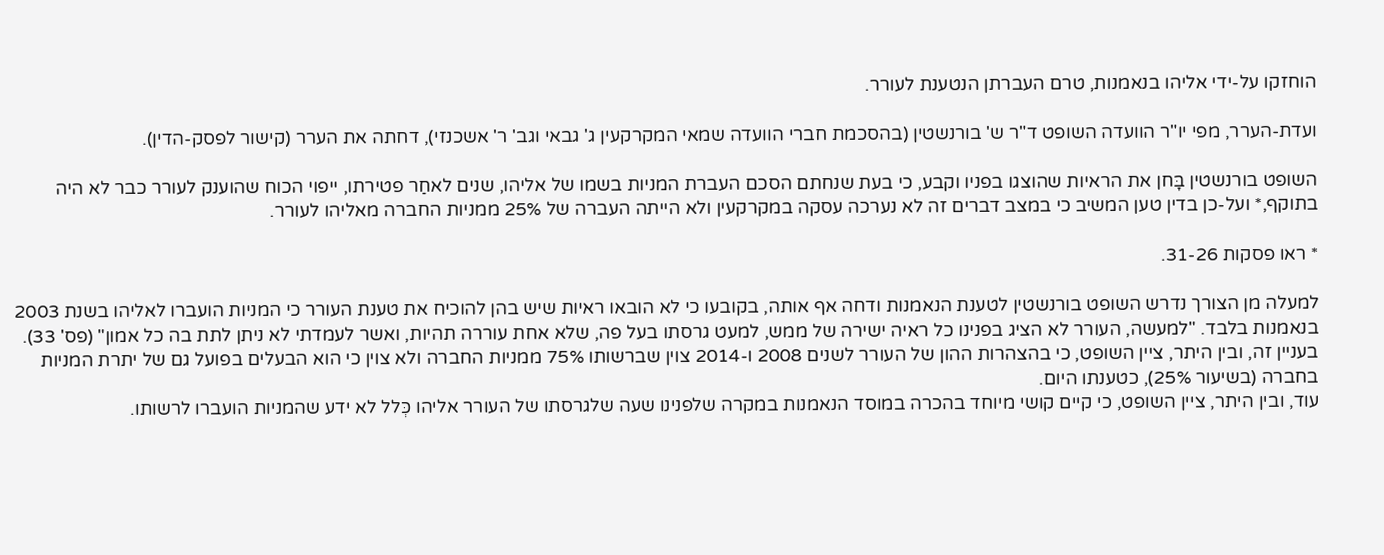הוחזקו על-ידי אליהו בנאמנות, טרם העברתן הנטענת לעורר.

ועדת-הערר, מפי יו"ר הוועדה השופט ד"ר ש' בורנשטין (בהסכמת חברי הוועדה שמאי המקרקעין ג' גבאי וגב' ר' אשכנזי), דחתה את הערר (קישור לפסק-הדין).

השופט בורנשטין בָּחן את הראיות שהוצגו בפניו וקבע, כי בעת שנחתם הסכם העברת המניות בשמו של אליהו, שנים לאחַר פטירתו, ייפוי הכוח שהוענק לעורר כבר לא היה בתוקף,* ועל-כן בדין טען המשיב כי במצב דברים זה לא נערכה עסקה במקרקעין ולא הייתה העברה של 25% ממניות החברה מאליהו לעורר.

* ראו פסקות 31-26.

למעלה מן הצורך נדרש השופט בורנשטין לטענת הנאמנות ודחה אף אותה, בקובעו כי לא הובאו ראיות שיש בהן להוכיח את טענת העורר כי המניות הועברו לאליהו בשנת 2003 בנאמנות בלבד. "למעשה, העורר לא הציג בפנינו כל ראיה ישירה של ממש, למעט גרסתו בעל פה, שלא אחת עוררה תהיות, ואשר לעמדתי לא ניתן לתת בה כל אמון" (פס' 33).
בעניין זה, ובין היתר, ציין השופט, כי בהצהרות ההון של העורר לשנים 2008 ו-2014 צוין שברשותו 75% ממניות החברה ולא צוין כי הוא הבעלים בפועל גם של יתרת המניות בחברה (בשיעור 25%), כטענתו היום.
עוד, ובין היתר, ציין השופט, כי קיים קושי מיוחד בהכרה במוסד הנאמנות במקרה שלפנינו שעה שלגרסתו של העורר אליהו כְּלל לא ידע שהמניות הועברו לרשותו.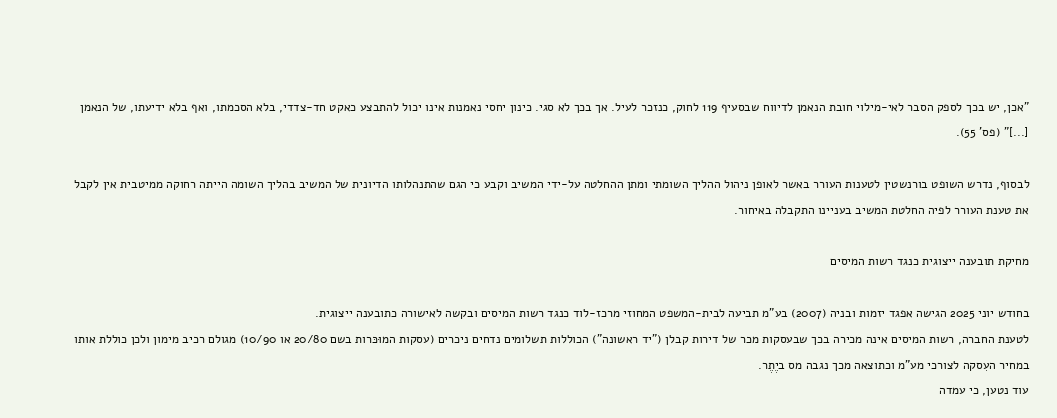"אכן, יש בכך לספק הסבר לאי-מילוי חובת הנאמן לדיווח שבסעיף 119 לחוק, כנזכר לעיל. אך בכך לא סגי. כינון יחסי נאמנות אינו יכול להתבצע כאקט חד-צדדי, בלא הסכמתו, ואף בלא ידיעתו, של הנאמן [...]" (פס' 55).

לבסוף, נדרש השופט בורנשטין לטענות העורר באשר לאופן ניהול ההליך השומתי ומתן ההחלטה על-ידי המשיב וקבע כי הגם שהתנהלותו הדיונית של המשיב בהליך השומה הייתה רחוקה ממיטבית אין לקבל את טענת העורר לפיה החלטת המשיב בעניינו התקבלה באיחור.

מחיקת תובענה ייצוגית כנגד רשות המיסים

בחודש יוני 2025 הגישה אפגד יזמות ובניה (2007) בע"מ תביעה לבית-המשפט המחוזי מרכז-לוד כנגד רשות המיסים ובקשה לאישורה כתובענה ייצוגית.
לטענת החברה, רשות המיסים אינה מכירה בכך שבעסקות מכר של דירות קבלן ("יד ראשונה") הכוללות תשלומים נדחים ניכרים (עסקות המוּכּרות בשם 20/80 או 10/90) מגולם רכיב מימון ולכן כוללת אותו במחיר העִסקה לצורכי מע"מ וכתוצאה מכך נגבה מס ביֶתֶר.
עוד נטען, כי עמדה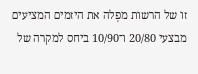זו של הרשות מפְלה את היזמים המציעים מבצעי 20/80 ו־10/90 ביחס למקרה של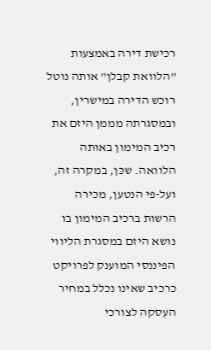רכישת דירה באמצעות "הלוואת קבלן" אותה נוטל רוכש הדירה במישרין, ובמסגרתה מממן היזם את רכיב המימון באותה הלוואה. שכּן, במקרה זה, ועל-פי הנטען, מכירה הרשות ברכיב המימון בו נושא היזם במסגרת הליווי הפיננסי המוענק לפרויקט כרכיב שאינו נכלל במחיר העִסקה לצורכי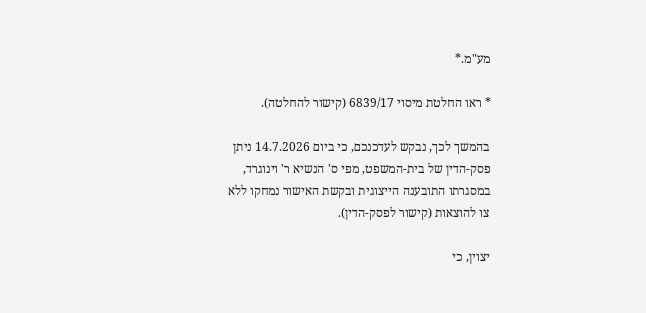מע"מ.*

* ראו החלטת מיסוי 6839/17 (קישור להחלטה).

בהמשך לכך, נבקש לעדכנכם, כי ביום 14.7.2026 ניתן פסק-הדין של בית-המשפט, מפי ס' הנשיא ר' וינוגרד, במסגרתו התובענה הייצוגית ובקשת האישור נמחקו ללא צו להוצאות (קישור לפסק-הדין).

יצוין, כי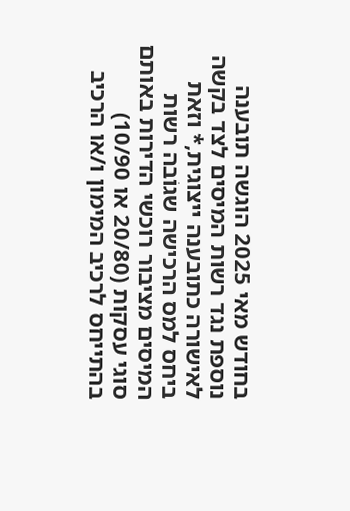בחודש מאי 2025 הוגשה תובענה נוספת נגד רשות המיסים לצד בקשה לאישורה כתובענה ייצוגית,* וזאת ביחס למס הרכישה שגוֹבה רשות המיסים מציבור רוכשי הדירות באותם סוגי עסקות (20/80 או 10/90) בהתייחס לרכיב המימון ו/או הרכיב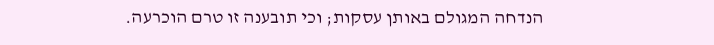הנדחה המגולם באותן עסקות; וכי תובענה זו טרם הוכרעה.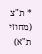* ת"צ (מחוזי ת"א)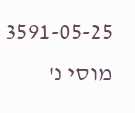3591-05-25 מוסי נ'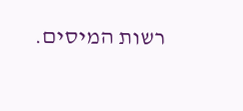רשות המיסים.